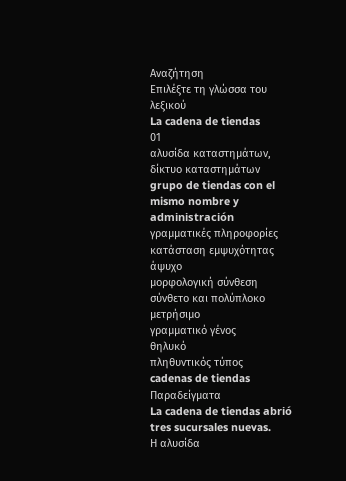Αναζήτηση
Επιλέξτε τη γλώσσα του λεξικού
La cadena de tiendas
01
αλυσίδα καταστημάτων, δίκτυο καταστημάτων
grupo de tiendas con el mismo nombre y administración
γραμματικές πληροφορίες
κατάσταση εμψυχότητας
άψυχο
μορφολογική σύνθεση
σύνθετο και πολύπλοκο
μετρήσιμο
γραμματικό γένος
θηλυκό
πληθυντικός τύπος
cadenas de tiendas
Παραδείγματα
La cadena de tiendas abrió tres sucursales nuevas.
Η αλυσίδα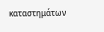καταστημάτων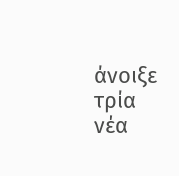άνοιξε τρία νέα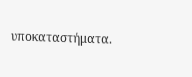υποκαταστήματα.